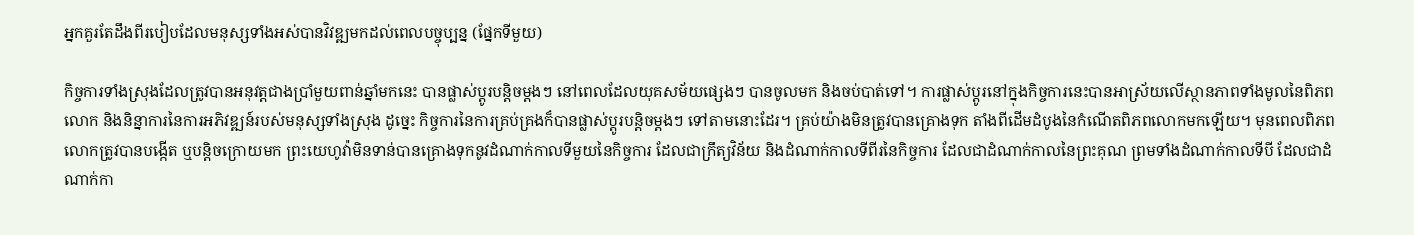អ្នកគួរតែដឹងពីរបៀបដែលមនុស្សទាំងអស់បានវិវឌ្ឍមកដល់ពេលបច្ចុប្បន្ន (ផ្នែកទីមួយ)

កិច្ចការទាំងស្រុងដែលត្រូវបានអនុវត្តជាងប្រាំមួយពាន់ឆ្នាំមកនេះ បានផ្លាស់ប្ដូរបន្តិចម្ដងៗ នៅពេលដែលយុគសម័យផ្សេងៗ បានចូលមក និងចប់បាត់ទៅ។ ការផ្លាស់ប្ដូរនៅក្នុងកិច្ចការនេះបានអាស្រ័យលើស្ថានភាពទាំងមូលនៃពិភពលោក និងនិន្នាការនៃការអភិវឌ្ឍន៍របស់មនុស្សទាំងស្រុង ដូច្នេះ កិច្ចការនៃការគ្រប់គ្រងក៏បានផ្លាស់ប្ដូរបន្តិចម្ដងៗ ទៅតាមនោះដែរ។ គ្រប់យ៉ាងមិនត្រូវបានគ្រោងទុក តាំងពីដើមដំបូងនៃកំណើតពិភពលោកមកឡើយ។ មុនពេលពិភពលោកត្រូវបានបង្កើត ឬបន្ដិចក្រោយមក ព្រះយេហូវ៉ាមិនទាន់បានគ្រោងទុកនូវដំណាក់កាលទីមួយនៃកិច្ចការ ដែលជាក្រឹត្យវិន័យ និងដំណាក់កាលទីពីរនៃកិច្ចការ ដែលជាដំណាក់កាលនៃព្រះគុណ ព្រមទាំងដំណាក់កាលទីបី ដែលជាដំណាក់កា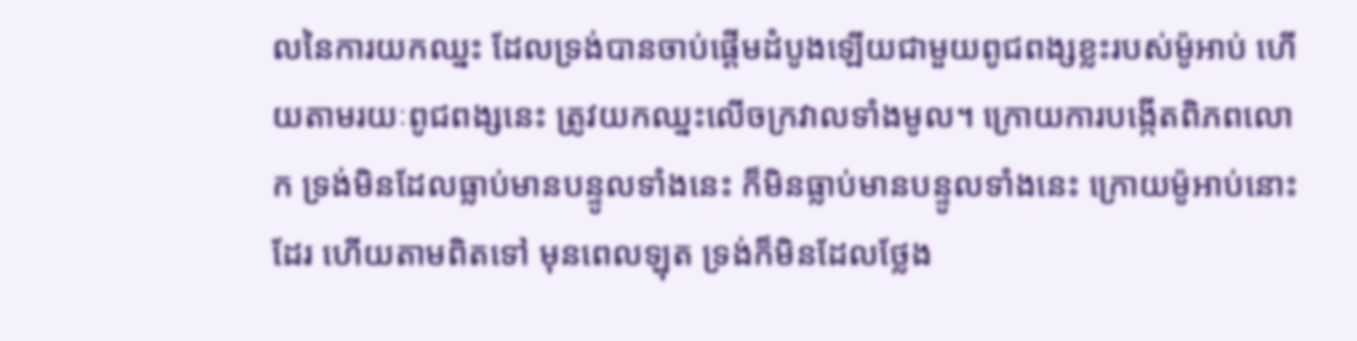លនៃការយកឈ្នះ ដែលទ្រង់បានចាប់ផ្ដើមដំបូងឡើយជាមួយពូជពង្សខ្លះរបស់ម៉ូអាប់ ហើយតាមរយៈពូជពង្សនេះ ត្រូវយកឈ្នះលើចក្រវាលទាំងមូល។ ក្រោយការបង្កើតពិភពលោក ទ្រង់មិនដែលធ្លាប់មានបន្ទូលទាំងនេះ ក៏មិនធ្លាប់មានបន្ទូលទាំងនេះ ក្រោយម៉ូអាប់នោះដែរ ហើយតាមពិតទៅ មុនពេលឡុត ទ្រង់ក៏មិនដែលថ្លែង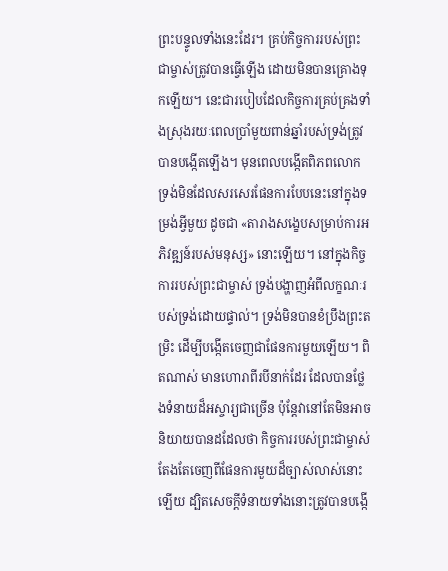ព្រះបន្ទូលទាំងនេះដែរ។ គ្រប់កិច្ចការរបស់ព្រះជាម្ចាស់ត្រូវបានធ្វើឡើង ដោយមិនបានគ្រោងទុកឡើយ។ នេះជារបៀបដែលកិច្ចការគ្រប់គ្រងទាំងស្រុងរយៈពេលប្រាំមួយពាន់ឆ្នាំរបស់ទ្រង់ត្រូវបានបង្កើតឡើង។ មុនពេលបង្កើតពិភពលោក ទ្រង់មិនដែលសរសេរផែនការបែបនេះនៅក្នុងទម្រង់អ្វីមួយ ដូចជា «តារាងសង្ខេបសម្រាប់ការអភិវឌ្ឍន៍របស់មនុស្ស» នោះឡើយ។ នៅក្នុងកិច្ចការរបស់ព្រះជាម្ចាស់ ទ្រង់បង្ហាញអំពីលក្ខណៈរបស់ទ្រង់ដោយផ្ទាល់។ ទ្រង់មិនបានខំប្រឹងព្រះតម្រិះ ដើម្បីបង្កើតចេញជាផែនការមួយឡើយ។ ពិតណាស់ មានហោរាពីរបីនាក់ដែរ ដែលបានថ្លែងទំនាយដ៏អស្ចារ្យជាច្រើន ប៉ុន្តែវានៅតែមិនអាចនិយាយបានដដែលថា កិច្ចការរបស់ព្រះជាម្ចាស់ តែងតែចេញពីផែនការមួយដ៏ច្បាស់លាស់នោះឡើយ ដ្បិតសេចក្តីទំនាយទាំងនោះត្រូវបានបង្កើ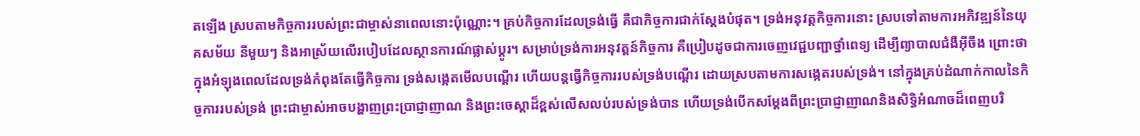តឡើង ស្របតាមកិច្ចការរបស់ព្រះជាម្ចាស់នាពេលនោះប៉ុណ្ណោះ។ គ្រប់កិច្ចការដែលទ្រង់ធ្វើ គឺជាកិច្ចការជាក់ស្ដែងបំផុត។ ទ្រង់អនុវត្តកិច្ចការនោះ ស្របទៅតាមការអភិវឌ្ឍន៍នៃយុគសម័យ នីមួយៗ និងអាស្រ័យលើរបៀបដែលស្ថានការណ៍ផ្លាស់ប្ដូរ។ សម្រាប់ទ្រង់ការអនុវត្តន៍កិច្ចការ គឺប្រៀបដូចជាការចេញវេជ្ជបញ្ជាថ្នាំពេទ្យ ដើម្បីព្យាបាលជំងឺអ៊ីចឹង ព្រោះថាក្នុងអំឡុងពេលដែលទ្រង់កំពុងតែធ្វើកិច្ចការ ទ្រង់សង្កេតមើលបណ្ដើរ ហើយបន្តធ្វើកិច្ចការរបស់ទ្រង់បណ្ដើរ ដោយស្របតាមការសង្កេតរបស់ទ្រង់។ នៅក្នុងគ្រប់ដំណាក់កាលនៃកិច្ចការរបស់ទ្រង់ ព្រះជាម្ចាស់អាចបង្ហាញព្រះប្រាជ្ញាញាណ និងព្រះចេស្ដាដ៏ខ្ពស់លើសលប់របស់ទ្រង់បាន ហើយទ្រង់បើកសម្ដែងពីព្រះប្រាជ្ញាញាណនិងសិទ្ធិអំណាចដ៏ពេញបរិ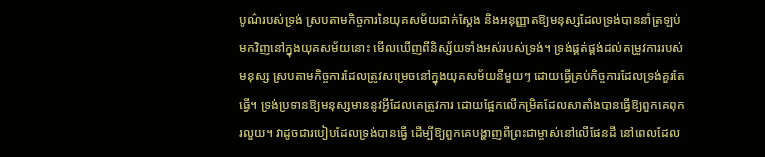បូណ៌របស់ទ្រង់ ស្របតាមកិច្ចការនៃយុគសម័យជាក់ស្ដែង និងអនុញ្ញាតឱ្យមនុស្សដែលទ្រង់បាននាំត្រឡប់មកវិញនៅក្នុងយុគសម័យនោះ មើលឃើញពីនិស្ស័យទាំងអស់របស់ទ្រង់។ ទ្រង់ផ្គត់ផ្គង់ដល់តម្រូវការរបស់មនុស្ស ស្របតាមកិច្ចការដែលត្រូវសម្រេចនៅក្នុងយុគសម័យនីមួយៗ ដោយធ្វើគ្រប់កិច្ចការដែលទ្រង់គួរតែធ្វើ។ ទ្រង់ប្រទានឱ្យមនុស្សមាននូវអ្វីដែលគេត្រូវការ ដោយផ្អែកលើកម្រិតដែលសាតាំងបានធ្វើឱ្យពួកគេពុករលួយ។ វាដូចជារបៀបដែលទ្រង់បានធ្វើ ដើម្បីឱ្យពួកគេបង្ហាញពីព្រះជាម្ចាស់នៅលើផែនដី នៅពេលដែល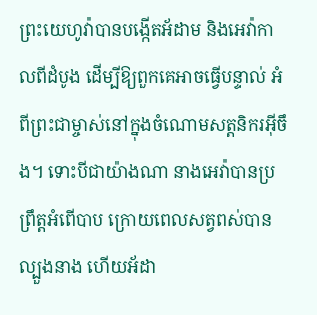ព្រះយេហូវ៉ាបានបង្កើតអ័ដាម និងអេវ៉ាកាលពីដំបូង ដើម្បីឱ្យពួកគេអាចធ្វើបន្ទាល់ អំពីព្រះជាម្ចាស់នៅក្នុងចំណោមសត្តនិករអ៊ីចឹង។ ទោះបីជាយ៉ាងណា នាងអេវ៉ាបានប្រព្រឹត្តអំពើបាប ក្រោយពេលសត្វពស់បានល្បួងនាង ហើយអ័ដា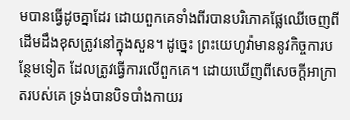មបានធ្វើដូចគ្នាដែរ ដោយពួកគេទាំងពីរបានបរិភោគផ្លែឈើចេញពីដើមដឹងខុសត្រូវនៅក្នុងសួន។ ដូច្នេះ ព្រះយេហូវ៉ាមាននូវកិច្ចការបន្ថែមទៀត ដែលត្រូវធ្វើការលើពួកគេ។ ដោយឃើញពីសេចក្ដីអាក្រាតរបស់គេ ទ្រង់បានបិទបាំងកាយរ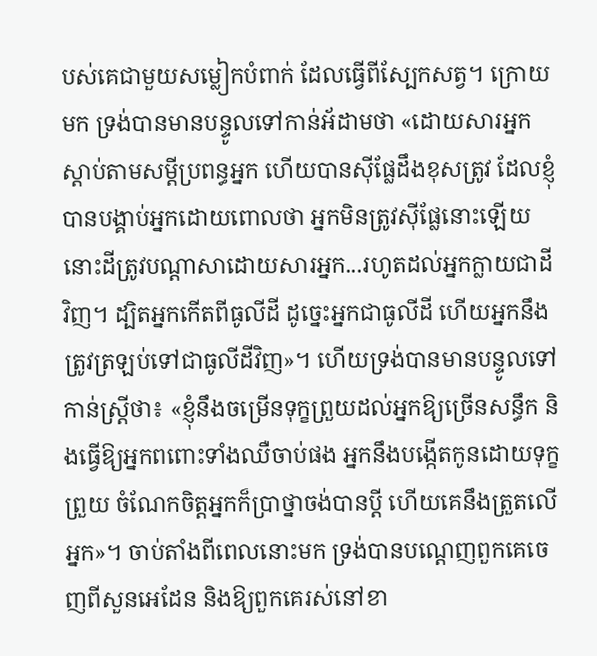បស់គេជាមួយសម្លៀកបំពាក់ ដែលធ្វើពីស្បែកសត្វ។ ក្រោយមក ទ្រង់បានមានបន្ទូលទៅកាន់អ័ដាមថា «ដោយសារអ្នកស្ដាប់តាមសម្ដីប្រពន្ធអ្នក ហើយបានស៊ីផ្លែដឹងខុសត្រូវ ដែលខ្ញុំបានបង្គាប់អ្នកដោយពោលថា អ្នកមិនត្រូវស៊ីផ្លែនោះឡើយ នោះដីត្រូវបណ្ដាសាដោយសារអ្នក...រហូតដល់អ្នកក្លាយជាដីវិញ។ ដ្បិតអ្នកកើតពីធូលីដី ដូច្នេះអ្នកជាធូលីដី ហើយអ្នកនឹងត្រូវត្រឡប់ទៅជាធូលីដីវិញ»។ ហើយទ្រង់បានមានបន្ទូលទៅកាន់ស្ត្រីថា៖ «ខ្ញុំនឹងចម្រើនទុក្ខព្រួយដល់អ្នកឱ្យច្រើនសន្ធឹក និងធ្វើឱ្យអ្នកពពោះទាំងឈឺចាប់ផង អ្នកនឹងបង្កើតកូនដោយទុក្ខព្រួយ ចំណែកចិត្តអ្នកក៏ប្រាថ្នាចង់បានប្ដី ហើយគេនឹងត្រួតលើអ្នក»។ ចាប់តាំងពីពេលនោះមក ទ្រង់បានបណ្ដេញពួកគេចេញពីសួនអេដែន និងឱ្យពួកគេរស់នៅខា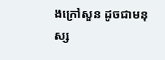ងក្រៅសួន ដូចជាមនុស្ស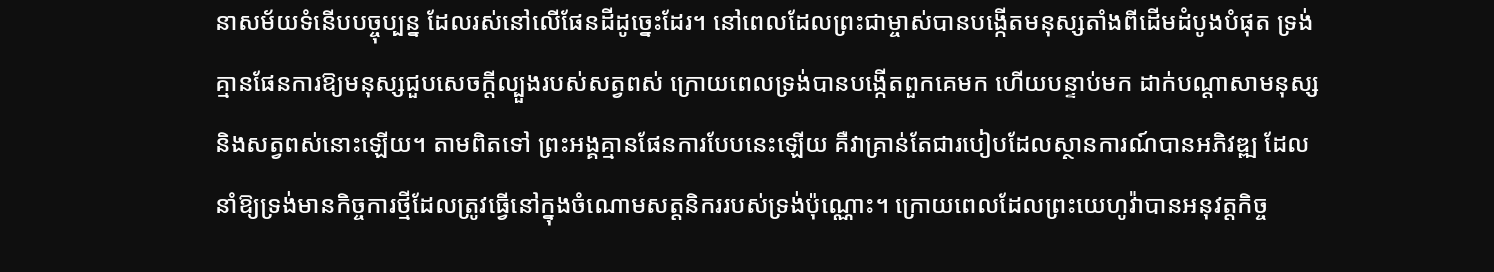នាសម័យទំនើបបច្ចុប្បន្ន ដែលរស់នៅលើផែនដីដូច្នេះដែរ។ នៅពេលដែលព្រះជាម្ចាស់បានបង្កើតមនុស្សតាំងពីដើមដំបូងបំផុត ទ្រង់គ្មានផែនការឱ្យមនុស្សជួបសេចក្តីល្បួងរបស់សត្វពស់ ក្រោយពេលទ្រង់បានបង្កើតពួកគេមក ហើយបន្ទាប់មក ដាក់បណ្ដាសាមនុស្ស និងសត្វពស់នោះឡើយ។ តាមពិតទៅ ព្រះអង្គគ្មានផែនការបែបនេះឡើយ គឺវាគ្រាន់តែជារបៀបដែលស្ថានការណ៍បានអភិវឌ្ឍ ដែលនាំឱ្យទ្រង់មានកិច្ចការថ្មីដែលត្រូវធ្វើនៅក្នុងចំណោមសត្តនិកររបស់ទ្រង់ប៉ុណ្ណោះ។ ក្រោយពេលដែលព្រះយេហូវ៉ាបានអនុវត្តកិច្ច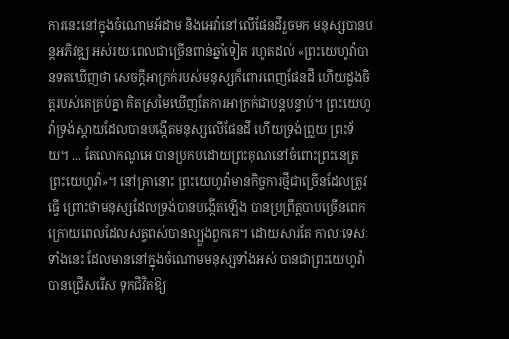ការនេះនៅក្នុងចំណោមអ័ដាម និងអេវ៉ានៅលើផែនដីរួចមក មនុស្សបានបន្តអភិវឌ្ឍ អស់រយៈពេលជាច្រើនពាន់ឆ្នាំទៀត រហូតដល់ «ព្រះយេហូវ៉ាបានទតឃើញថា សេចក្ដីអាក្រក់របស់មនុស្សក៏ពោរពេញផែនដី ហើយដួងចិត្តរបស់គេគ្រប់គ្នា គិតស្រមៃឃើញតែការអាក្រក់ជាបន្តបន្ទាប់។ ព្រះយេហូវ៉ាទ្រង់ស្ដាយដែលបានបង្កើតមនុស្សលើផែនដី ហើយទ្រង់ព្រួយ ព្រះទ័យ។ ... តែលោកណូអេ បានប្រកបដោយព្រះគុណនៅចំពោះព្រះនេត្រ ព្រះយេហូវ៉ា»។ នៅគ្រានោះ ព្រះយេហូវ៉ាមានកិច្ចការថ្មីជាច្រើនដែលត្រូវធ្វើ ព្រោះថាមនុស្សដែលទ្រង់បានបង្កើតឡើង បានប្រព្រឹត្តបាបច្រើនពេក ក្រោយពេលដែលសត្វពស់បានល្បួងពួកគេ។ ដោយសារតែ កាលៈទេសៈទាំងនេះ ដែលមាននៅក្នុងចំណោមមនុស្សទាំងអស់ បានជាព្រះយេហូវ៉ាបានជ្រើសរើស ទុកជីវិតឱ្យ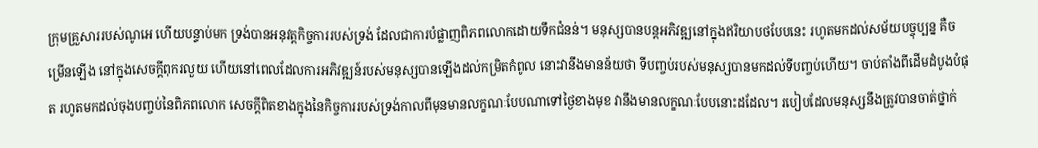ក្រុមគ្រួសាររបស់ណូអេ ហើយបន្ទាប់មក ទ្រង់បានអនុវត្តកិច្ចការរបស់ទ្រង់ ដែលជាការបំផ្លាញពិភពលោកដោយទឹកជំនន់។ មនុស្សបានបន្តអភិវឌ្ឍនៅក្នុងឥរិយាបថបែបនេះ រហូតមកដល់សម័យបច្ចុប្បន្ន គឺចម្រើនឡើង នៅក្នុងសេចក្តីពុករលួយ ហើយនៅពេលដែលការអភិវឌ្ឍន៍របស់មនុស្សបានឡើងដល់កម្រិតកំពូល នោះវានឹងមានន័យថា ទីបញ្ចប់របស់មនុស្សបានមកដល់ទីបញ្ចប់ហើយ។ ចាប់តាំងពីដើមដំបូងបំផុត រហូតមកដល់ចុងបញ្ចប់នៃពិភពលោក សេចក្តីពិតខាងក្នុងនៃកិច្ចការរបស់ទ្រង់កាលពីមុនមានលក្ខណៈបែបណាទៅថ្ងៃខាងមុខ វានឹងមានលក្ខណៈបែបនោះដដែល។ របៀបដែលមនុស្សនឹងត្រូវបានចាត់ថ្នាក់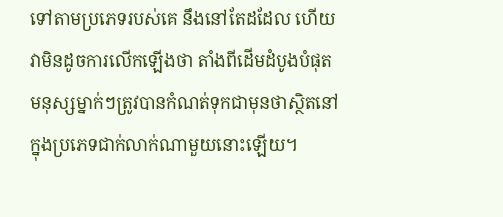ទៅតាមប្រភេទរបស់គេ នឹងនៅតែដដែល ហើយវាមិនដូចការលើកឡើងថា តាំងពីដើមដំបូងបំផុត មនុស្សម្នាក់ៗត្រូវបានកំណត់ទុកជាមុនថាស្ថិតនៅក្នុងប្រភេទជាក់លាក់ណាមួយនោះឡើយ។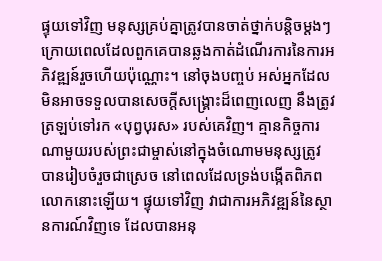ផ្ទុយទៅវិញ មនុស្សគ្រប់គ្នាត្រូវបានចាត់ថ្នាក់បន្តិចម្ដងៗ ក្រោយពេលដែលពួកគេបានឆ្លងកាត់ដំណើរការនៃការអភិវឌ្ឍន៍រួចហើយប៉ុណ្ណោះ។ នៅចុងបញ្ចប់ អស់អ្នកដែលមិនអាចទទួលបានសេចក្តីសង្រ្គោះដ៏ពេញលេញ នឹងត្រូវត្រឡប់ទៅរក «បុព្វបុរស» របស់គេវិញ។ គ្មានកិច្ចការណាមួយរបស់ព្រះជាម្ចាស់នៅក្នុងចំណោមមនុស្សត្រូវបានរៀបចំរួចជាស្រេច នៅពេលដែលទ្រង់បង្កើតពិភពលោកនោះឡើយ។ ផ្ទុយទៅវិញ វាជាការអភិវឌ្ឍន៍នៃស្ថានការណ៍វិញទេ ដែលបានអនុ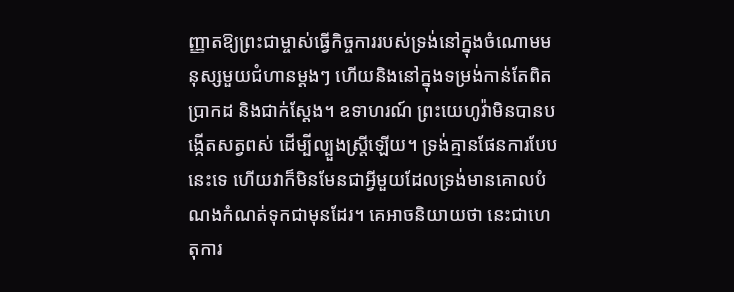ញ្ញាតឱ្យព្រះជាម្ចាស់ធ្វើកិច្ចការរបស់ទ្រង់នៅក្នុងចំណោមមនុស្សមួយជំហានម្ដងៗ ហើយនិងនៅក្នុងទម្រង់កាន់តែពិតប្រាកដ និងជាក់ស្ដែង។ ឧទាហរណ៍ ព្រះយេហូវ៉ាមិនបានបង្កើតសត្វពស់ ដើម្បីល្បួងស្ត្រីឡើយ។ ទ្រង់គ្មានផែនការបែបនេះទេ ហើយវាក៏មិនមែនជាអ្វីមួយដែលទ្រង់មានគោលបំណងកំណត់ទុកជាមុនដែរ។ គេអាចនិយាយថា នេះជាហេតុការ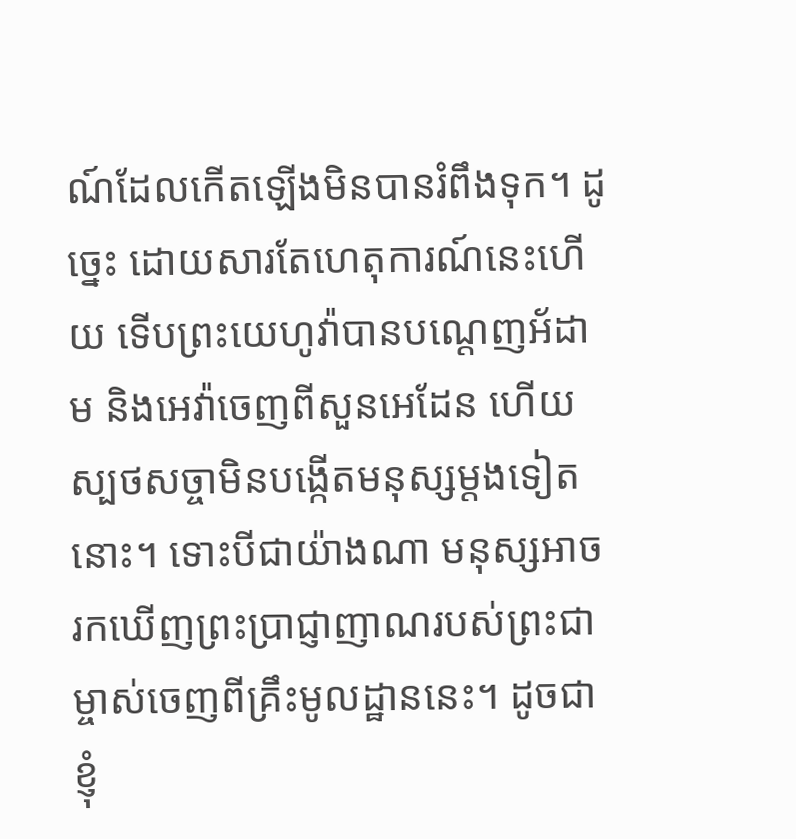ណ៍ដែលកើតឡើងមិនបានរំពឹងទុក។ ដូច្នេះ ដោយសារតែហេតុការណ៍នេះហើយ ទើបព្រះយេហូវ៉ាបានបណ្ដេញអ័ដាម និងអេវ៉ាចេញពីសួនអេដែន ហើយស្បថសច្ចាមិនបង្កើតមនុស្សម្ដងទៀតនោះ។ ទោះបីជាយ៉ាងណា មនុស្សអាចរកឃើញព្រះប្រាជ្ញាញាណរបស់ព្រះជាម្ចាស់ចេញពីគ្រឹះមូលដ្ឋាននេះ។ ដូចជាខ្ញុំ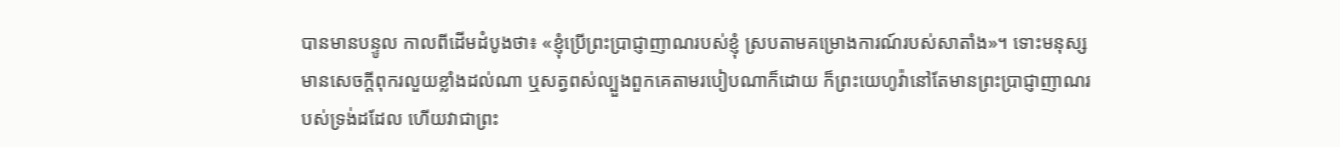បានមានបន្ទូល កាលពីដើមដំបូងថា៖ «ខ្ញុំប្រើព្រះប្រាជ្ញាញាណរបស់ខ្ញុំ ស្របតាមគម្រោងការណ៍របស់សាតាំង»។ ទោះមនុស្សមានសេចក្តីពុករលួយខ្លាំងដល់ណា ឬសត្វពស់ល្បួងពួកគេតាមរបៀបណាក៏ដោយ ក៏ព្រះយេហូវ៉ានៅតែមានព្រះប្រាជ្ញាញាណរបស់ទ្រង់ដដែល ហើយវាជាព្រះ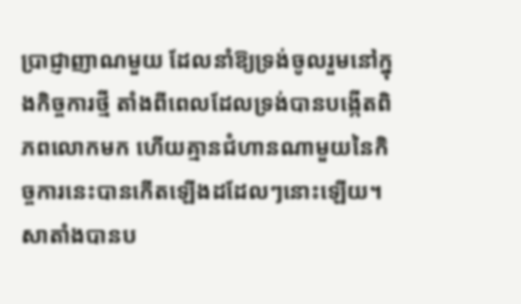ប្រាជ្ញាញាណមួយ ដែលនាំឱ្យទ្រង់ចូលរួមនៅក្នុងកិច្ចការថ្មី តាំងពីពេលដែលទ្រង់បានបង្កើតពិភពលោកមក ហើយគ្មានជំហានណាមួយនៃកិច្ចការនេះបានកើតឡើងដដែលៗនោះឡើយ។ សាតាំងបានប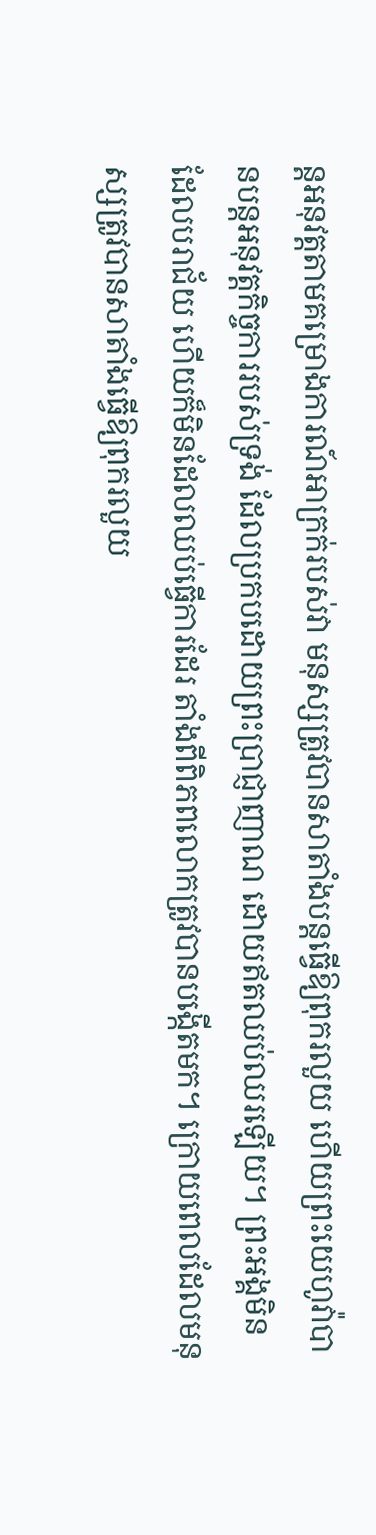ន្តអនុវត្តតាមគម្រោងការណ៍អាក្រក់របស់វា មនុស្សត្រូវបានសាតាំងបន្តធ្វើឱ្យពុករលួយ ហើយព្រះយេហូវ៉ាបានបន្តអនុវត្តកិច្ចការរបស់ទ្រង់ ដែលប្រកបដោយព្រះប្រាជ្ញាញាណ ដោយឥតឈប់ឈរឡើយ។ ព្រះអង្គមិនដែលបរាជ័យ ហើយក៏មិនដែលឈប់ធ្វើការដែរ តាំងពីពិភពលោកត្រូវបានបង្កើតមក។ ក្រោយពេលដែលមនុស្សត្រូវបានសាតាំងធ្វើឱ្យពុករលួយ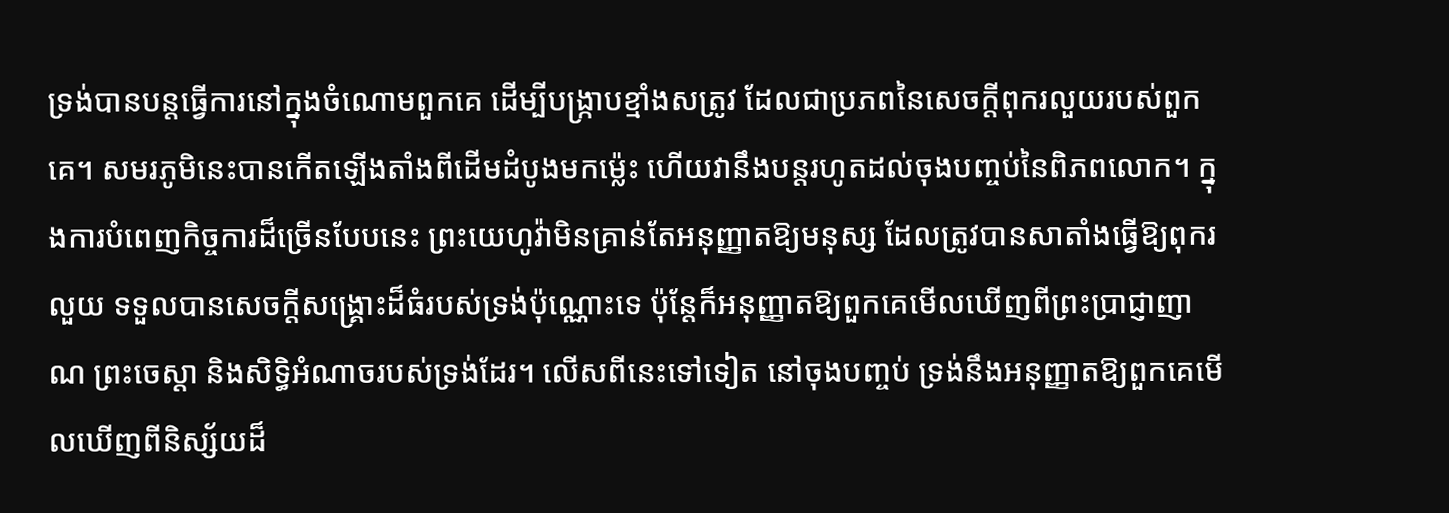ទ្រង់បានបន្តធ្វើការនៅក្នុងចំណោមពួកគេ ដើម្បីបង្រ្កាបខ្មាំងសត្រូវ ដែលជាប្រភពនៃសេចក្តីពុករលួយរបស់ពួកគេ។ សមរភូមិនេះបានកើតឡើងតាំងពីដើមដំបូងមកម្ល៉េះ ហើយវានឹងបន្តរហូតដល់ចុងបញ្ចប់នៃពិភពលោក។ ក្នុងការបំពេញកិច្ចការដ៏ច្រើនបែបនេះ ព្រះយេហូវ៉ាមិនគ្រាន់តែអនុញ្ញាតឱ្យមនុស្ស ដែលត្រូវបានសាតាំងធ្វើឱ្យពុករលួយ ទទួលបានសេចក្តីសង្រ្គោះដ៏ធំរបស់ទ្រង់ប៉ុណ្ណោះទេ ប៉ុន្តែក៏អនុញ្ញាតឱ្យពួកគេមើលឃើញពីព្រះប្រាជ្ញាញាណ ព្រះចេស្ដា និងសិទ្ធិអំណាចរបស់ទ្រង់ដែរ។ លើសពីនេះទៅទៀត នៅចុងបញ្ចប់ ទ្រង់នឹងអនុញ្ញាតឱ្យពួកគេមើលឃើញពីនិស្ស័យដ៏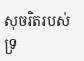សុចរិតរបស់ទ្រ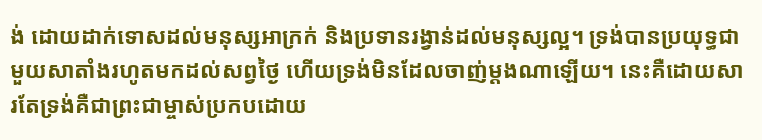ង់ ដោយដាក់ទោសដល់មនុស្សអាក្រក់ និងប្រទានរង្វាន់ដល់មនុស្សល្អ។ ទ្រង់បានប្រយុទ្ធជាមួយសាតាំងរហូតមកដល់សព្វថ្ងៃ ហើយទ្រង់មិនដែលចាញ់ម្ដងណាឡើយ។ នេះគឺដោយសារតែទ្រង់គឺជាព្រះជាម្ចាស់ប្រកបដោយ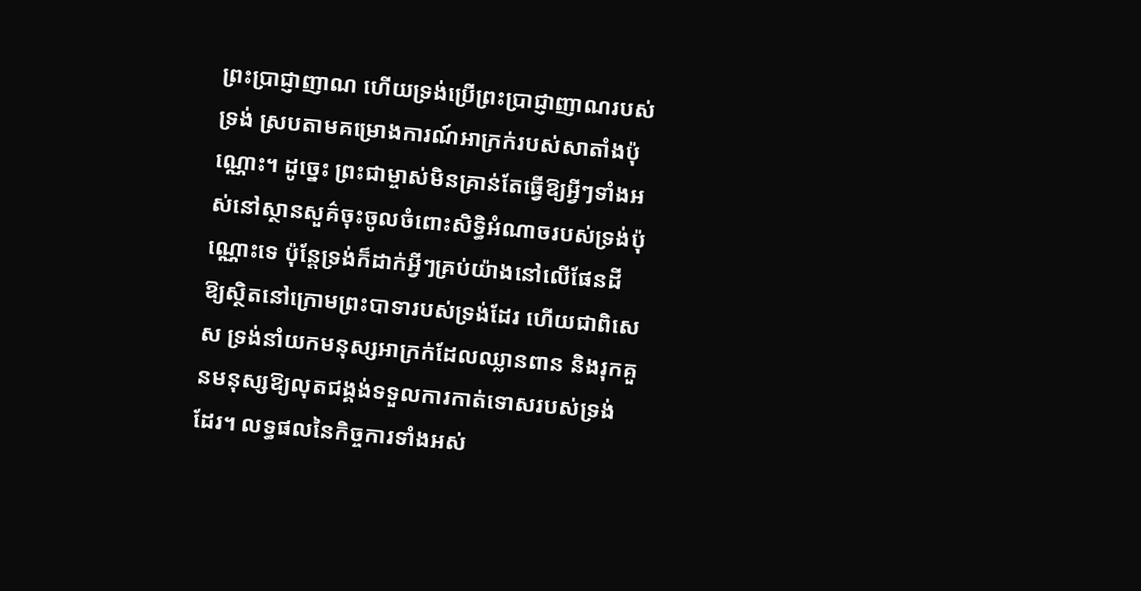ព្រះប្រាជ្ញាញាណ ហើយទ្រង់ប្រើព្រះប្រាជ្ញាញាណរបស់ទ្រង់ ស្របតាមគម្រោងការណ៍អាក្រក់របស់សាតាំងប៉ុណ្ណោះ។ ដូច្នេះ ព្រះជាម្ចាស់មិនគ្រាន់តែធ្វើឱ្យអ្វីៗទាំងអស់នៅស្ថានសួគ៌ចុះចូលចំពោះសិទ្ធិអំណាចរបស់ទ្រង់ប៉ុណ្ណោះទេ ប៉ុន្តែទ្រង់ក៏ដាក់អ្វីៗគ្រប់យ៉ាងនៅលើផែនដី ឱ្យស្ថិតនៅក្រោមព្រះបាទារបស់ទ្រង់ដែរ ហើយជាពិសេស ទ្រង់នាំយកមនុស្សអាក្រក់ដែលឈ្លានពាន និងរុកគួនមនុស្សឱ្យលុតជង្គង់ទទួលការកាត់ទោសរបស់ទ្រង់ដែរ។ លទ្ធផលនៃកិច្ចការទាំងអស់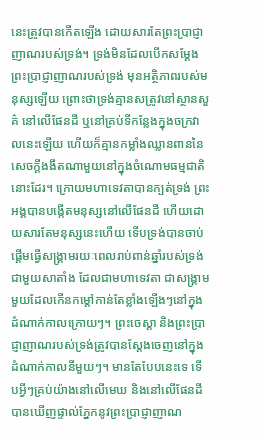នេះត្រូវបានកើតឡើង ដោយសារតែព្រះប្រាជ្ញាញាណរបស់ទ្រង់។ ទ្រង់មិនដែលបើកសម្ដែងព្រះប្រាជ្ញាញាណរបស់ទ្រង់ មុនអត្ថិភាពរបស់មនុស្សឡើយ ព្រោះថាទ្រង់គ្មានសត្រូវនៅស្ថានសួគ៌ នៅលើផែនដី ឬនៅគ្រប់ទីកន្លែងក្នុងចក្រវាលនេះឡើយ ហើយក៏គ្មានកម្លាំងឈ្លានពាននៃសេចក្តីងងឹតណាមួយនៅក្នុងចំណោមធម្មជាតិនោះដែរ។ ក្រោយមហាទេវតាបានក្បត់ទ្រង់ ព្រះអង្គបានបង្កើតមនុស្សនៅលើផែនដី ហើយដោយសារតែមនុស្សនេះហើយ ទើបទ្រង់បានចាប់ផ្ដើមធ្វើសង្រ្គាមរយៈពេលរាប់ពាន់ឆ្នាំរបស់ទ្រង់ជាមួយសាតាំង ដែលជាមហាទេវតា ជាសង្រ្គាមមួយដែលកើនកម្ដៅកាន់តែខ្លាំងឡើងៗនៅក្នុងដំណាក់កាលក្រោយៗ។ ព្រះចេស្ដា និងព្រះប្រាជ្ញាញាណរបស់ទ្រង់ត្រូវបានស្ដែងចេញនៅក្នុងដំណាក់កាលនីមួយៗ។ មានតែបែបនេះទេ ទើបអ្វីៗគ្រប់យ៉ាងនៅលើមេឃ និងនៅលើផែនដីបានឃើញផ្ទាល់ភ្នែកនូវព្រះប្រាជ្ញាញាណ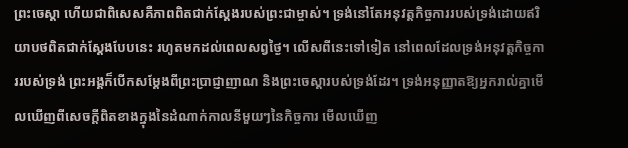ព្រះចេស្ដា ហើយជាពិសេសគឺភាពពិតជាក់ស្ដែងរបស់ព្រះជាម្ចាស់។ ទ្រង់នៅតែអនុវត្តកិច្ចការរបស់ទ្រង់ដោយឥរិយាបថពិតជាក់ស្ដែងបែបនេះ រហូតមកដល់ពេលសព្វថ្ងៃ។ លើសពីនេះទៅទៀត នៅពេលដែលទ្រង់អនុវត្តកិច្ចការរបស់ទ្រង់ ព្រះអង្គក៏បើកសម្ដែងពីព្រះប្រាជ្ញាញាណ និងព្រះចេស្ដារបស់ទ្រង់ដែរ។ ទ្រង់អនុញ្ញាតឱ្យអ្នករាល់គ្នាមើលឃើញពីសេចក្តីពិតខាងក្នុងនៃដំណាក់កាលនីមួយៗនៃកិច្ចការ មើលឃើញ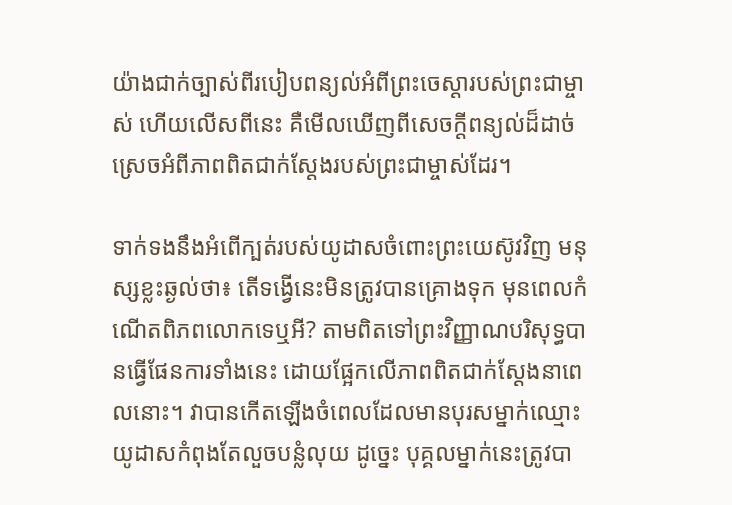យ៉ាងជាក់ច្បាស់ពីរបៀបពន្យល់អំពីព្រះចេស្ដារបស់ព្រះជាម្ចាស់ ហើយលើសពីនេះ គឺមើលឃើញពីសេចក្តីពន្យល់ដ៏ដាច់ស្រេចអំពីភាពពិតជាក់ស្ដែងរបស់ព្រះជាម្ចាស់ដែរ។

ទាក់ទងនឹងអំពើក្បត់របស់យូដាសចំពោះព្រះយេស៊ូវវិញ មនុស្សខ្លះឆ្ងល់ថា៖ តើទង្វើនេះមិនត្រូវបានគ្រោងទុក មុនពេលកំណើតពិភពលោកទេឬអី? តាមពិតទៅព្រះវិញ្ញាណបរិសុទ្ធបានធ្វើផែនការទាំងនេះ ដោយផ្អែកលើភាពពិតជាក់ស្ដែងនាពេលនោះ។ វាបានកើតឡើងចំពេលដែលមានបុរសម្នាក់ឈ្មោះយូដាសកំពុងតែលួចបន្លំលុយ ដូច្នេះ បុគ្គលម្នាក់នេះត្រូវបា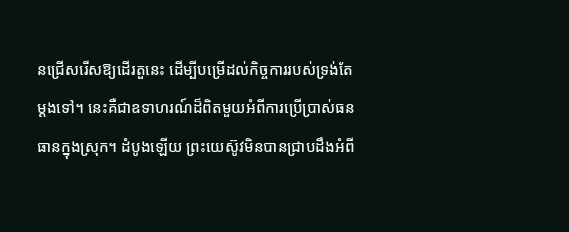នជ្រើសរើសឱ្យដើរតួនេះ ដើម្បីបម្រើដល់កិច្ចការរបស់ទ្រង់តែម្ដងទៅ។ នេះគឺជាឧទាហរណ៍ដ៏ពិតមួយអំពីការប្រើប្រាស់ធនធានក្នុងស្រុក។ ដំបូងឡើយ ព្រះយេស៊ូវមិនបានជ្រាបដឹងអំពី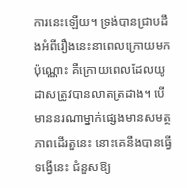ការនេះឡើយ។ ទ្រង់បានជ្រាបដឹងអំពីរឿងនេះនាពេលក្រោយមកប៉ុណ្ណោះ គឺក្រោយពេលដែលយូដាសត្រូវបានលាតត្រដាង។ បើមាននរណាម្នាក់ផ្សេងមានសមត្ថភាពដើរតួនេះ នោះគេនឹងបានធ្វើទង្វើនេះ ជំនួសឱ្យ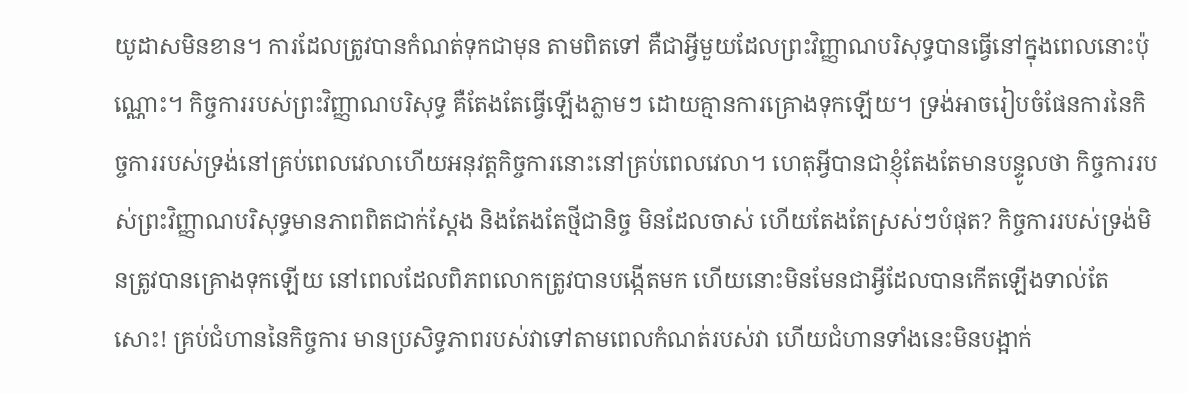យូដាសមិនខាន។ ការដែលត្រូវបានកំណត់ទុកជាមុន តាមពិតទៅ គឺជាអ្វីមួយដែលព្រះវិញ្ញាណបរិសុទ្ធបានធ្វើនៅក្នុងពេលនោះប៉ុណ្ណោះ។ កិច្ចការរបស់ព្រះវិញ្ញាណបរិសុទ្ធ គឺតែងតែធ្វើឡើងភ្លាមៗ ដោយគ្មានការគ្រោងទុកឡើយ។ ទ្រង់អាចរៀបចំផែនការនៃកិច្ចការរបស់ទ្រង់នៅគ្រប់ពេលវេលាហើយអនុវត្តកិច្ចការនោះនៅគ្រប់ពេលវេលា។ ហេតុអ្វីបានជាខ្ញុំតែងតែមានបន្ទូលថា កិច្ចការរបស់ព្រះវិញ្ញាណបរិសុទ្ធមានភាពពិតជាក់ស្ដែង និងតែងតែថ្មីជានិច្ច មិនដែលចាស់ ហើយតែងតែស្រស់ៗបំផុត? កិច្ចការរបស់ទ្រង់មិនត្រូវបានគ្រោងទុកឡើយ នៅពេលដែលពិភពលោកត្រូវបានបង្កើតមក ហើយនោះមិនមែនជាអ្វីដែលបានកើតឡើងទាល់តែសោះ! គ្រប់ជំហាននៃកិច្ចការ មានប្រសិទ្ធភាពរបស់វាទៅតាមពេលកំណត់របស់វា ហើយជំហានទាំងនេះមិនបង្អាក់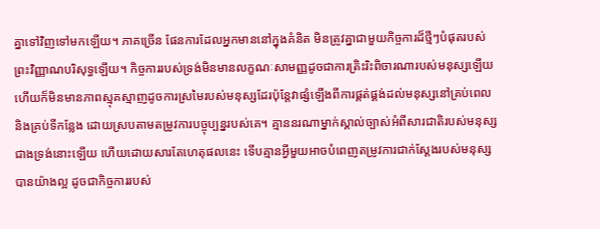គ្នាទៅវិញទៅមកឡើយ។ ភាគច្រើន ផែនការដែលអ្នកមាននៅក្នុងគំនិត មិនត្រូវគ្នាជាមួយកិច្ចការដ៏ថ្មីៗបំផុតរបស់ព្រះវិញ្ញាណបរិសុទ្ធឡើយ។ កិច្ចការរបស់ទ្រង់មិនមានលក្ខណៈសាមញ្ញដូចជាការត្រិះរិះពិចារណារបស់មនុស្សឡើយ ហើយក៏មិនមានភាពស្មុគស្មាញដូចការស្រមៃរបស់មនុស្សដែរប៉ុន្តែវាផ្សំឡើងពីការផ្គត់ផ្គង់ដល់មនុស្សនៅគ្រប់ពេល និងគ្រប់ទីកន្លែង ដោយស្របតាមតម្រូវការបច្ចុប្បន្នរបស់គេ។ គ្មាននរណាម្នាក់ស្គាល់ច្បាស់អំពីសារជាតិរបស់មនុស្សជាងទ្រង់នោះឡើយ ហើយដោយសារតែហេតុផលនេះ ទើបគ្មានអ្វីមួយអាចបំពេញតម្រូវការជាក់ស្ដែងរបស់មនុស្សបានយ៉ាងល្អ ដូចជាកិច្ចការរបស់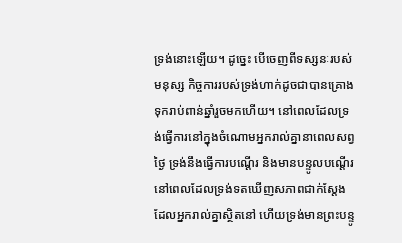ទ្រង់នោះឡើយ។ ដូច្នេះ បើចេញពីទស្សនៈរបស់មនុស្ស កិច្ចការរបស់ទ្រង់ហាក់ដូចជាបានគ្រោងទុករាប់ពាន់ឆ្នាំរួចមកហើយ។ នៅពេលដែលទ្រង់ធ្វើការនៅក្នុងចំណោមអ្នករាល់គ្នានាពេលសព្វថ្ងៃ ទ្រង់នឹងធ្វើការបណ្ដើរ និងមានបន្ទូលបណ្ដើរ នៅពេលដែលទ្រង់ទតឃើញសភាពជាក់ស្ដែង ដែលអ្នករាល់គ្នាស្ថិតនៅ ហើយទ្រង់មានព្រះបន្ទូ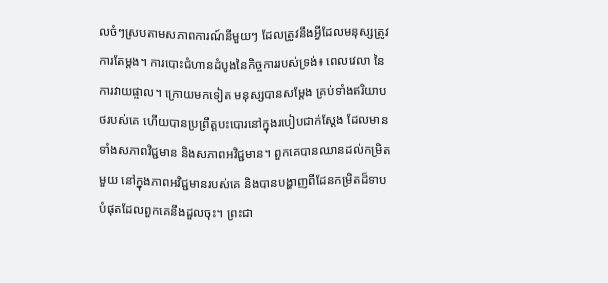លចំៗស្របតាមសភាពការណ៍នីមួយៗ ដែលត្រូវនឹងអ្វីដែលមនុស្សត្រូវការតែម្ដង។ ការបោះជំហានដំបូងនៃកិច្ចការរបស់ទ្រង់៖ ពេលវេលា នៃការវាយផ្ចាល។ ក្រោយមកទៀត មនុស្សបានសម្ដែង គ្រប់ទាំងឥរិយាបថរបស់គេ ហើយបានប្រព្រឹត្តបះបោរនៅក្នុងរបៀបជាក់ស្ដែង ដែលមានទាំងសភាពវិជ្ជមាន និងសភាពអវិជ្ជមាន។ ពួកគេបានឈានដល់កម្រិតមួយ នៅក្នុងភាពអវិជ្ជមានរបស់គេ និងបានបង្ហាញពីដែនកម្រិតដ៏ទាបបំផុតដែលពួកគេនឹងដួលចុះ។ ព្រះជា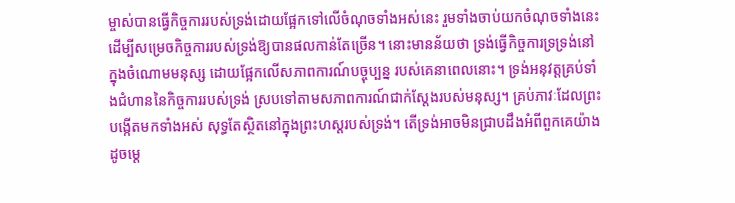ម្ចាស់បានធ្វើកិច្ចការរបស់ទ្រង់ដោយផ្អែកទៅលើចំណុចទាំងអស់នេះ រួមទាំងចាប់យកចំណុចទាំងនេះដើម្បីសម្រេចកិច្ចការរបស់ទ្រង់ឱ្យបានផលកាន់តែច្រើន។ នោះមានន័យថា ទ្រង់ធ្វើកិច្ចការទ្រទ្រង់នៅក្នុងចំណោមមនុស្ស ដោយផ្អែកលើសភាពការណ៍បច្ចុប្បន្ន របស់គេនាពេលនោះ។ ទ្រង់អនុវត្តគ្រប់ទាំងជំហាននៃកិច្ចការរបស់ទ្រង់ ស្របទៅតាមសភាពការណ៍ជាក់ស្ដែងរបស់មនុស្ស។ គ្រប់ភាវៈដែលព្រះបង្កើតមកទាំងអស់ សុទ្ធតែស្ថិតនៅក្នុងព្រះហស្តរបស់ទ្រង់។ តើទ្រង់អាចមិនជ្រាបដឹងអំពីពួកគេយ៉ាងដូចម្ដេ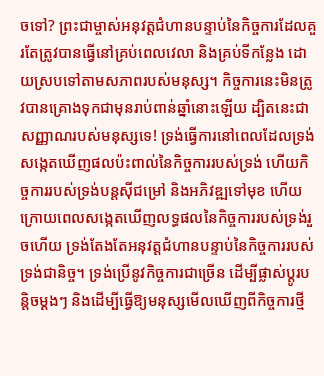ចទៅ? ព្រះជាម្ចាស់អនុវត្តជំហានបន្ទាប់នៃកិច្ចការដែលគួរតែត្រូវបានធ្វើនៅគ្រប់ពេលវេលា និងគ្រប់ទីកន្លែង ដោយស្របទៅតាមសភាពរបស់មនុស្ស។ កិច្ចការនេះមិនត្រូវបានគ្រោងទុកជាមុនរាប់ពាន់ឆ្នាំនោះឡើយ ដ្បិតនេះជាសញ្ញាណរបស់មនុស្សទេ! ទ្រង់ធ្វើការនៅពេលដែលទ្រង់សង្កេតឃើញផលប៉ះពាល់នៃកិច្ចការរបស់ទ្រង់ ហើយកិច្ចការរបស់ទ្រង់បន្តស៊ីជម្រៅ និងអភិវឌ្ឍទៅមុខ ហើយក្រោយពេលសង្កេតឃើញលទ្ធផលនៃកិច្ចការរបស់ទ្រង់រួចហើយ ទ្រង់តែងតែអនុវត្តជំហានបន្ទាប់នៃកិច្ចការរបស់ទ្រង់ជានិច្ច។ ទ្រង់ប្រើនូវកិច្ចការជាច្រើន ដើម្បីផ្លាស់ប្ដូរបន្ដិចម្ដងៗ និងដើម្បីធ្វើឱ្យមនុស្សមើលឃើញពីកិច្ចការថ្មី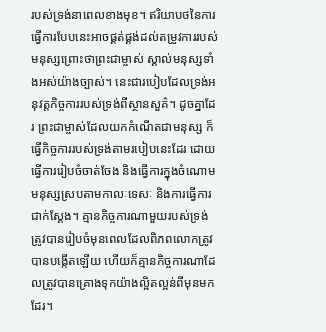របស់ទ្រង់នាពេលខាងមុខ។ ឥរិយាបថនៃការធ្វើការបែបនេះអាចផ្គត់ផ្គង់ដល់តម្រូវការរបស់មនុស្សព្រោះថាព្រះជាម្ចាស់ ស្គាល់មនុស្សទាំងអស់យ៉ាងច្បាស់។ នេះជារបៀបដែលទ្រង់អនុវត្តកិច្ចការរបស់ទ្រង់ពីស្ថានសួគ៌។ ដូចគ្នាដែរ ព្រះជាម្ចាស់ដែលយកកំណើតជាមនុស្ស ក៏ធ្វើកិច្ចការរបស់ទ្រង់តាមរបៀបនេះដែរ ដោយធ្វើការរៀបចំចាត់ចែង និងធ្វើការក្នុងចំណោមមនុស្សស្របតាមកាលៈទេសៈ និងការធ្វើការជាក់ស្ដែង។ គ្មានកិច្ចការណាមួយរបស់ទ្រង់ត្រូវបានរៀបចំមុនពេលដែលពិភពលោកត្រូវបានបង្កើតឡើយ ហើយក៏គ្មានកិច្ចការណាដែលត្រូវបានគ្រោងទុកយ៉ាងល្អិតល្អន់ពីមុនមកដែរ។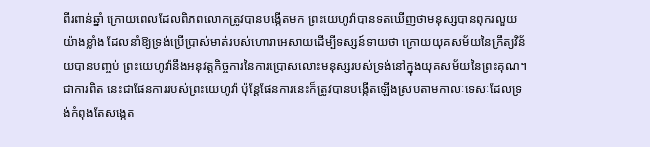ពីរពាន់ឆ្នាំ ក្រោយពេលដែលពិភពលោកត្រូវបានបង្កើតមក ព្រះយេហូវ៉ាបានទតឃើញថាមនុស្សបានពុករលួយយ៉ាងខ្លាំង ដែលនាំឱ្យទ្រង់ប្រើប្រាស់មាត់របស់ហោរាអេសាយដើម្បីទស្សន៍ទាយថា ក្រោយយុគសម័យនៃក្រឹត្យវិន័យបានបញ្ចប់ ព្រះយេហូវ៉ានឹងអនុវត្តកិច្ចការនៃការប្រោសលោះមនុស្សរបស់ទ្រង់នៅក្នុងយុគសម័យនៃព្រះគុណ។ ជាការពិត នេះជាផែនការរបស់ព្រះយេហូវ៉ា ប៉ុន្តែផែនការនេះក៏ត្រូវបានបង្កើតឡើងស្របតាមកាលៈទេសៈដែលទ្រង់កំពុងតែសង្កេត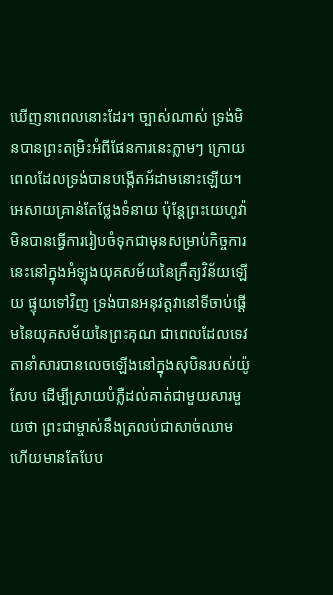ឃើញនាពេលនោះដែរ។ ច្បាស់ណាស់ ទ្រង់មិនបានព្រះតម្រិះអំពីផែនការនេះភ្លាមៗ ក្រោយពេលដែលទ្រង់បានបង្កើតអ័ដាមនោះឡើយ។ អេសាយគ្រាន់តែថ្លែងទំនាយ ប៉ុន្តែព្រះយេហូវ៉ាមិនបានធ្វើការរៀបចំទុកជាមុនសម្រាប់កិច្ចការនេះនៅក្នុងអំឡុងយុគសម័យនៃក្រឹត្យវិន័យឡើយ ផ្ទុយទៅវិញ ទ្រង់បានអនុវត្តវានៅទីចាប់ផ្ដើមនៃយុគសម័យនៃព្រះគុណ ជាពេលដែលទេវតានាំសារបានលេចឡើងនៅក្នុងសុបិនរបស់យ៉ូសែប ដើម្បីស្រាយបំភ្លឺដល់គាត់ជាមួយសារមួយថា ព្រះជាម្ចាស់នឹងត្រលប់ជាសាច់ឈាម ហើយមានតែបែប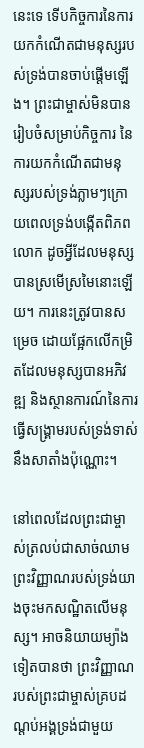នេះទេ ទើបកិច្ចការនៃការយកកំណើតជាមនុស្សរបស់ទ្រង់បានចាប់ផ្ដើមឡើង។ ព្រះជាម្ចាស់មិនបានរៀបចំសម្រាប់កិច្ចការ នៃការយកកំណើតជាមនុស្សរបស់ទ្រង់ភ្លាមៗក្រោយពេលទ្រង់បង្កើតពិភពលោក ដូចអ្វីដែលមនុស្សបានស្រមើស្រមៃនោះឡើយ។ ការនេះត្រូវបានសម្រេច ដោយផ្អែកលើកម្រិតដែលមនុស្សបានអភិវឌ្ឍ និងស្ថានការណ៍នៃការធ្វើសង្រ្គាមរបស់ទ្រង់ទាស់នឹងសាតាំងប៉ុណ្ណោះ។

នៅពេលដែលព្រះជាម្ចាស់ត្រលប់ជាសាច់ឈាម ព្រះវិញ្ញាណរបស់ទ្រង់យាងចុះមកសណ្ឋិតលើមនុស្ស។ អាចនិយាយម្យ៉ាងទៀតបានថា ព្រះវិញ្ញាណរបស់ព្រះជាម្ចាស់គ្របដណ្ដប់អង្គទ្រង់ជាមួយ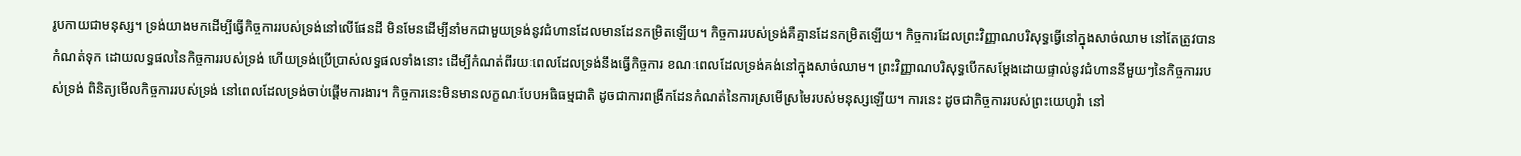រូបកាយជាមនុស្ស។ ទ្រង់យាងមកដើម្បីធ្វើកិច្ចការរបស់ទ្រង់នៅលើផែនដី មិនមែនដើម្បីនាំមកជាមួយទ្រង់នូវជំហានដែលមានដែនកម្រិតឡើយ។ កិច្ចការរបស់ទ្រង់គឺគ្មានដែនកម្រិតឡើយ។ កិច្ចការដែលព្រះវិញ្ញាណបរិសុទ្ធធ្វើនៅក្នុងសាច់ឈាម នៅតែត្រូវបានកំណត់ទុក ដោយលទ្ធផលនៃកិច្ចការរបស់ទ្រង់ ហើយទ្រង់ប្រើប្រាស់លទ្ធផលទាំងនោះ ដើម្បីកំណត់ពីរយៈពេលដែលទ្រង់នឹងធ្វើកិច្ចការ ខណៈពេលដែលទ្រង់គង់នៅក្នុងសាច់ឈាម។ ព្រះវិញ្ញាណបរិសុទ្ធបើកសម្ដែងដោយផ្ទាល់នូវជំហាននីមួយៗនៃកិច្ចការរបស់ទ្រង់ ពិនិត្យមើលកិច្ចការរបស់ទ្រង់ នៅពេលដែលទ្រង់ចាប់ផ្ដើមការងារ។ កិច្ចការនេះមិនមានលក្ខណៈបែបអធិធម្មជាតិ ដូចជាការពង្រីកដែនកំណត់នៃការស្រមើស្រមៃរបស់មនុស្សឡើយ។ ការនេះ ដូចជាកិច្ចការរបស់ព្រះយេហូវ៉ា នៅ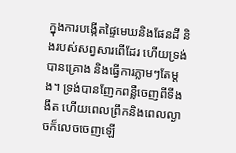ក្នុងការបង្កើតផ្ទៃមេឃនិងផែនដី និងរបស់សព្វសារពើដែរ ហើយទ្រង់បានគ្រោង និងធ្វើការភ្លាមៗតែម្ដង។ ទ្រង់បានញែកពន្លឺចេញពីទីងងឹត ហើយពេលព្រឹកនិងពេលល្ងាចក៏លេចចេញឡើ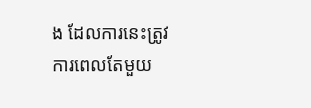ង ដែលការនេះត្រូវការពេលតែមួយ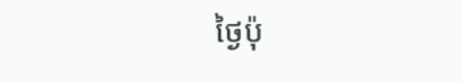ថ្ងៃប៉ុ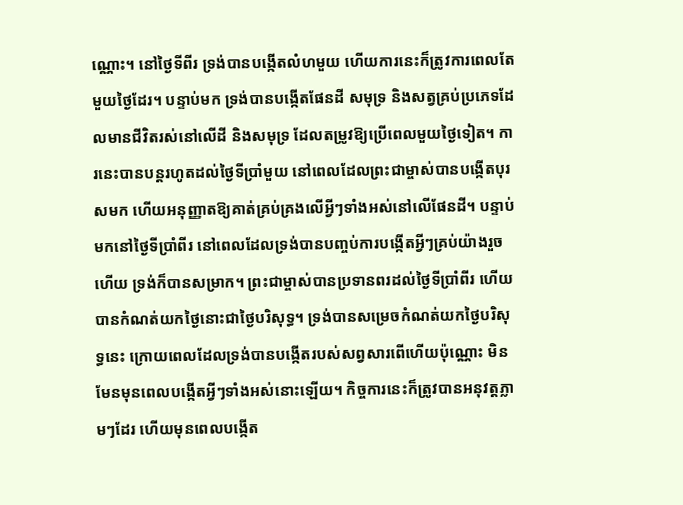ណ្ណោះ។ នៅថ្ងៃទីពីរ ទ្រង់បានបង្កើតលំហមួយ ហើយការនេះក៏ត្រូវការពេលតែមួយថ្ងៃដែរ។ បន្ទាប់មក ទ្រង់បានបង្កើតផែនដី សមុទ្រ និងសត្វគ្រប់ប្រភេទដែលមានជីវិតរស់នៅលើដី និងសមុទ្រ ដែលតម្រូវឱ្យប្រើពេលមួយថ្ងៃទៀត។ ការនេះបានបន្តរហូតដល់ថ្ងៃទីប្រាំមួយ នៅពេលដែលព្រះជាម្ចាស់បានបង្កើតបុរសមក ហើយអនុញ្ញាតឱ្យគាត់គ្រប់គ្រងលើអ្វីៗទាំងអស់នៅលើផែនដី។ បន្ទាប់មកនៅថ្ងៃទីប្រាំពីរ នៅពេលដែលទ្រង់បានបញ្ចប់ការបង្កើតអ្វីៗគ្រប់យ៉ាងរួចហើយ ទ្រង់ក៏បានសម្រាក។ ព្រះជាម្ចាស់បានប្រទានពរដល់ថ្ងៃទីប្រាំពីរ ហើយបានកំណត់យកថ្ងៃនោះជាថ្ងៃបរិសុទ្ធ។ ទ្រង់បានសម្រេចកំណត់យកថ្ងៃបរិសុទ្ធនេះ ក្រោយពេលដែលទ្រង់បានបង្កើតរបស់សព្វសារពើហើយប៉ុណ្ណោះ មិនមែនមុនពេលបង្កើតអ្វីៗទាំងអស់នោះឡើយ។ កិច្ចការនេះក៏ត្រូវបានអនុវត្តភ្លាមៗដែរ ហើយមុនពេលបង្កើត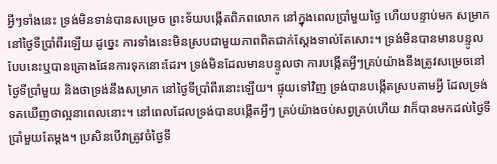អ្វីៗទាំងនេះ ទ្រង់មិនទាន់បានសម្រេច ព្រះទ័យបង្កើតពិភពលោក នៅក្នុងពេលប្រាំមួយថ្ងៃ ហើយបន្ទាប់មក សម្រាកនៅថ្ងៃទីប្រាំពីរឡើយ ដូច្នេះ ការទាំងនេះមិនស្របជាមួយភាពពិតជាក់ស្ដែងទាល់តែសោះ។ ទ្រង់មិនបានមានបន្ទូលបែបនេះឬបានគ្រោងផែនការទុកនោះដែរ។ ទ្រង់មិនដែលមានបន្ទូលថា ការបង្កើតអ្វីៗគ្រប់យ៉ាងនឹងត្រូវសម្រេចនៅថ្ងៃទីប្រាំមួយ និងថាទ្រង់នឹងសម្រាក នៅថ្ងៃទីប្រាំពីរនោះឡើយ។ ផ្ទុយទៅវិញ ទ្រង់បានបង្កើតស្របតាមអ្វី ដែលទ្រង់ទតឃើញថាល្អនាពេលនោះ។ នៅពេលដែលទ្រង់បានបង្កើតអ្វីៗ គ្រប់យ៉ាងចប់សព្វគ្រប់ហើយ វាក៏បានមកដល់ថ្ងៃទីប្រាំមួយតែម្ដង។ ប្រសិនបើវាត្រូវចំថ្ងៃទី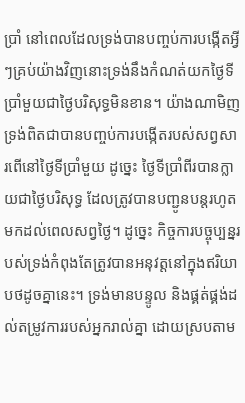ប្រាំ នៅពេលដែលទ្រង់បានបញ្ចប់ការបង្កើតអ្វីៗគ្រប់យ៉ាងវិញនោះទ្រង់នឹងកំណត់យកថ្ងៃទីប្រាំមួយជាថ្ងៃបរិសុទ្ធមិនខាន។ យ៉ាងណាមិញ ទ្រង់ពិតជាបានបញ្ចប់ការបង្កើតរបស់សព្វសារពើនៅថ្ងៃទីប្រាំមួយ ដូច្នេះ ថ្ងៃទីប្រាំពីរបានក្លាយជាថ្ងៃបរិសុទ្ធ ដែលត្រូវបានបញ្ជូនបន្តរហូតមកដល់ពេលសព្វថ្ងៃ។ ដូច្នេះ កិច្ចការបច្ចុប្បន្នរបស់ទ្រង់កំពុងតែត្រូវបានអនុវត្តនៅក្នុងឥរិយាបថដូចគ្នានេះ។ ទ្រង់មានបន្ទូល និងផ្គត់ផ្គង់ដល់តម្រូវការរបស់អ្នករាល់គ្នា ដោយស្របតាម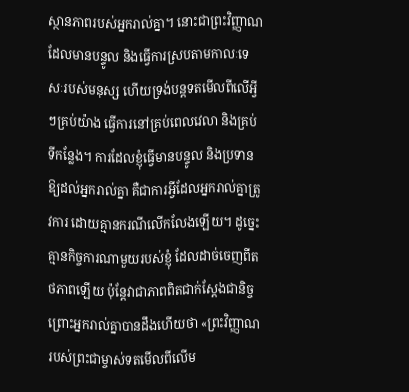ស្ថានភាពរបស់អ្នករាល់គ្នា។ នោះជាព្រះវិញ្ញាណដែលមានបន្ទូល និងធ្វើការស្របតាមកាលៈទេសៈរបស់មនុស្ស ហើយទ្រង់បន្តទតមើលពីលើអ្វីៗគ្រប់យ៉ាង ធ្វើការនៅគ្រប់ពេលវេលា និងគ្រប់ទីកន្លែង។ ការដែលខ្ញុំធ្វើមានបន្ទូល និងប្រទានឱ្យដល់អ្នករាល់គ្នា គឺជាការអ្វីដែលអ្នករាល់គ្នាត្រូវការ ដោយគ្មានករណីលើកលែងឡើយ។ ដូច្នេះ គ្មានកិច្ចការណាមួយរបស់ខ្ញុំ ដែលដាច់ចេញពីតថភាពឡើយ ប៉ុន្តែវាជាភាពពិតជាក់ស្ដែងជានិច្ច ព្រោះអ្នករាល់គ្នាបានដឹងហើយថា «ព្រះវិញ្ញាណរបស់ព្រះជាម្ចាស់ទតមើលពីលើម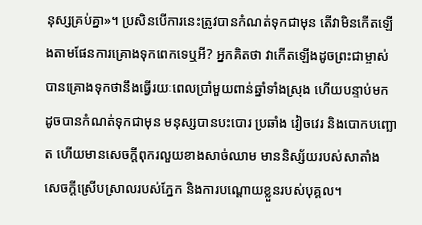នុស្សគ្រប់គ្នា»។ ប្រសិនបើការនេះត្រូវបានកំណត់ទុកជាមុន តើវាមិនកើតឡើងតាមផែនការគ្រោងទុកពេកទេឬអី? អ្នកគិតថា វាកើតឡើងដូចព្រះជាម្ចាស់បានគ្រោងទុកថានឹងធ្វើរយៈពេលប្រាំមួយពាន់ឆ្នាំទាំងស្រុង ហើយបន្ទាប់មក ដូចបានកំណត់ទុកជាមុន មនុស្សបានបះបោរ ប្រឆាំង វៀចវេរ និងបោកបញ្ឆោត ហើយមានសេចក្តីពុករលួយខាងសាច់ឈាម មាននិស្ស័យរបស់សាតាំង សេចក្ដីស្រើបស្រាលរបស់ភ្នែក និងការបណ្ដោយខ្លួនរបស់បុគ្គល។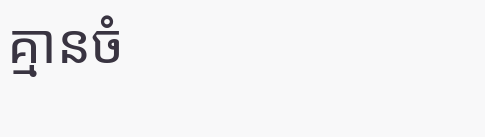គ្មានចំ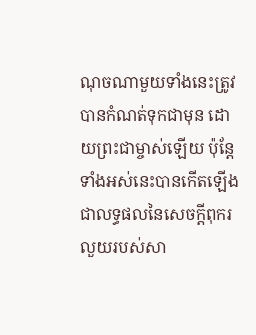ណុចណាមួយទាំងនេះត្រូវបានកំណត់ទុកជាមុន ដោយព្រះជាម្ចាស់ឡើយ ប៉ុន្តែទាំងអស់នេះបានកើតឡើង ជាលទ្ធផលនៃសេចក្តីពុករលួយរបស់សា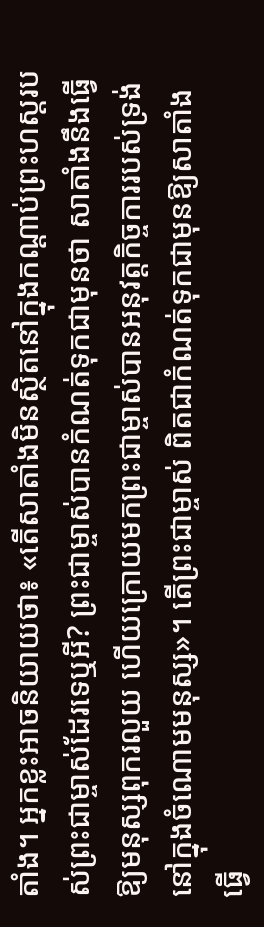តាំង។ អ្នកខ្លះអាចនិយាយថា៖ «តើសាតាំងមិនស្ថិតនៅក្នុងកណ្ដាប់ព្រះហស្តរបស់ព្រះជាម្ចាស់ដែរទេឬអី? ព្រះជាម្ចាស់បានកំណត់ទុកជាមុនថា សាតាំងនឹងធ្វើឱ្យមនុស្សពុករលួយ ហើយក្រោយមកព្រះជាម្ចាស់បានអនុវត្តកិច្ចការរបស់ទ្រង់នៅក្នុងចំណោមមនុស្ស»។ តើព្រះជាម្ចាស់ ពិតជាកំណត់ទុកជាមុនឱ្យសាតាំងធ្វើ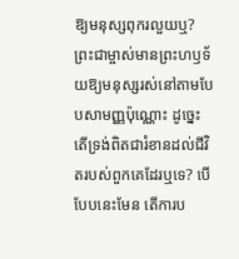ឱ្យមនុស្សពុករលួយឬ? ព្រះជាម្ចាស់មានព្រះហឫទ័យឱ្យមនុស្សរស់នៅតាមបែបសាមញ្ញប៉ុណ្ណោះ ដូច្នេះ តើទ្រង់ពិតជារំខានដល់ជីវិតរបស់ពួកគេដែរឬទេ? បើបែបនេះមែន តើការប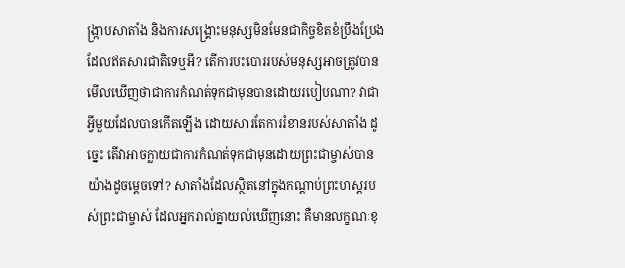ង្រ្កាបសាតាំង និងការសង្រ្គោះមនុស្សមិនមែនជាកិច្ចខិតខំប្រឹងប្រែងដែលឥតសារជាតិទេឬអី? តើការបះបោររបស់មនុស្សអាចត្រូវបានមើលឃើញថាជាការកំណត់ទុកជាមុនបានដោយរបៀបណា? វាជាអ្វីមួយដែលបានកើតឡើង ដោយសារតែការរំខានរបស់សាតាំង ដូច្នេះ តើវាអាចក្លាយជាការកំណត់ទុកជាមុនដោយព្រះជាម្ចាស់បានយ៉ាងដូចម្ដេចទៅ? សាតាំងដែលស្ថិតនៅក្នុងកណ្ដាប់ព្រះហស្តរបស់ព្រះជាម្ចាស់ ដែលអ្នករាល់គ្នាយល់ឃើញនោះ គឺមានលក្ខណៈខុ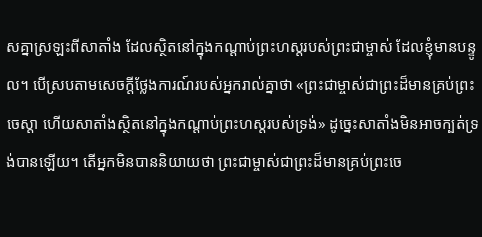សគ្នាស្រឡះពីសាតាំង ដែលស្ថិតនៅក្នុងកណ្ដាប់ព្រះហស្តរបស់ព្រះជាម្ចាស់ ដែលខ្ញុំមានបន្ទូល។ បើស្របតាមសេចក្តីថ្លែងការណ៍របស់អ្នករាល់គ្នាថា «ព្រះជាម្ចាស់ជាព្រះដ៏មានគ្រប់ព្រះចេស្ដា ហើយសាតាំងស្ថិតនៅក្នុងកណ្ដាប់ព្រះហស្តរបស់ទ្រង់» ដូច្នេះសាតាំងមិនអាចក្បត់ទ្រង់បានឡើយ។ តើអ្នកមិនបាននិយាយថា ព្រះជាម្ចាស់ជាព្រះដ៏មានគ្រប់ព្រះចេ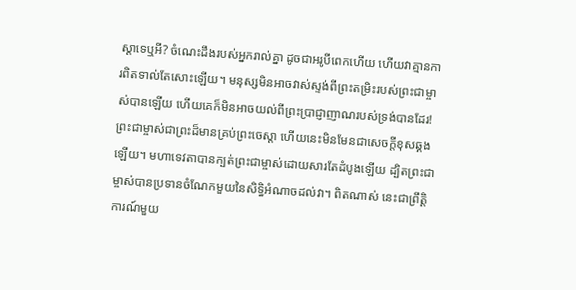ស្ដាទេឬអី? ចំណេះដឹងរបស់អ្នករាល់គ្នា ដូចជាអរូបីពេកហើយ ហើយវាគ្មានការពិតទាល់តែសោះឡើយ។ មនុស្សមិនអាចវាស់ស្ទង់ពីព្រះតម្រិះរបស់ព្រះជាម្ចាស់បានឡើយ ហើយគេក៏មិនអាចយល់ពីព្រះប្រាជ្ញាញាណរបស់ទ្រង់បានដែរ! ព្រះជាម្ចាស់ជាព្រះដ៏មានគ្រប់ព្រះចេស្ដា ហើយនេះមិនមែនជាសេចក្តីខុសឆ្គងឡើយ។ មហាទេវតាបានក្បត់ព្រះជាម្ចាស់ដោយសារតែដំបូងឡើយ ដ្បិតព្រះជាម្ចាស់បានប្រទានចំណែកមួយនៃសិទ្ធិអំណាចដល់វា។ ពិតណាស់ នេះជាព្រឹត្តិការណ៍មួយ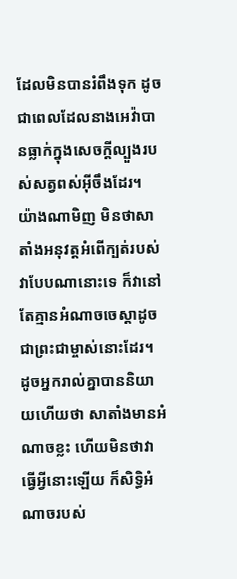ដែលមិនបានរំពឹងទុក ដូចជាពេលដែលនាងអេវ៉ាបានធ្លាក់ក្នុងសេចក្តីល្បួងរបស់សត្វពស់អ៊ីចឹងដែរ។ យ៉ាងណាមិញ មិនថាសាតាំងអនុវត្តអំពើក្បត់របស់វាបែបណានោះទេ ក៏វានៅតែគ្មានអំណាចចេស្ដាដូចជាព្រះជាម្ចាស់នោះដែរ។ ដូចអ្នករាល់គ្នាបាននិយាយហើយថា សាតាំងមានអំណាចខ្លះ ហើយមិនថាវាធ្វើអ្វីនោះឡើយ ក៏សិទ្ធិអំណាចរបស់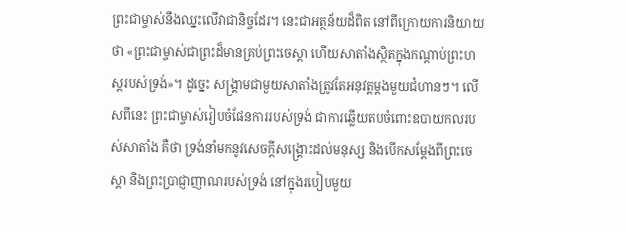ព្រះជាម្ចាស់នឹងឈ្នះលើវាជានិច្ចដែរ។ នេះជាអត្ថន័យដ៏ពិត នៅពីក្រោយការនិយាយថា «ព្រះជាម្ចាស់ជាព្រះដ៏មានគ្រប់ព្រះចេស្ដា ហើយសាតាំងស្ថិតក្នុងកណ្ដាប់ព្រះហស្តរបស់ទ្រង់»។ ដូច្នេះ សង្រ្គាមជាមួយសាតាំងត្រូវតែអនុវត្តម្ដងមួយជំហានៗ។ លើសពីនេះ ព្រះជាម្ចាស់រៀបចំផែនការរបស់ទ្រង់ ជាការឆ្លើយតបចំពោះឧបាយកលរបស់សាតាំង គឺថា ទ្រង់នាំមកនូវសេចក្តីសង្រ្គោះដល់មនុស្ស និងបើកសម្ដែងពីព្រះចេស្ដា និងព្រះប្រាជ្ញាញាណរបស់ទ្រង់ នៅក្នុងរបៀបមួយ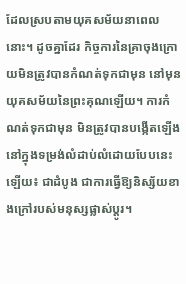ដែលស្របតាមយុគសម័យនាពេលនោះ។ ដូចគ្នាដែរ កិច្ចការនៃគ្រាចុងក្រោយមិនត្រូវបានកំណត់ទុកជាមុន នៅមុនយុគសម័យនៃព្រះគុណឡើយ។ ការកំណត់ទុកជាមុន មិនត្រូវបានបង្កើតឡើងនៅក្នុងទម្រង់លំដាប់លំដោយបែបនេះឡើយ៖ ជាដំបូង ជាការធ្វើឱ្យនិស្ស័យខាងក្រៅរបស់មនុស្សផ្លាស់ប្ដូរ។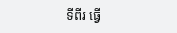ទីពីរ ធ្វើ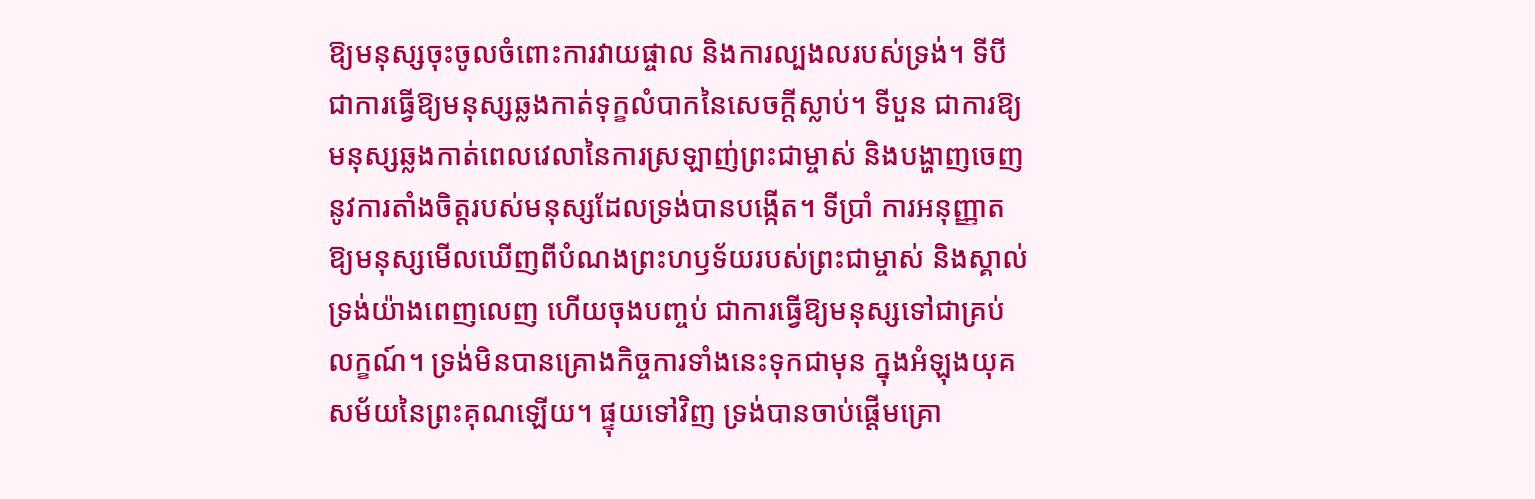ឱ្យមនុស្សចុះចូលចំពោះការវាយផ្ចាល និងការល្បងលរបស់ទ្រង់។ ទីបី ជាការធ្វើឱ្យមនុស្សឆ្លងកាត់ទុក្ខលំបាកនៃសេចក្តីស្លាប់។ ទីបួន ជាការឱ្យមនុស្សឆ្លងកាត់ពេលវេលានៃការស្រឡាញ់ព្រះជាម្ចាស់ និងបង្ហាញចេញនូវការតាំងចិត្តរបស់មនុស្សដែលទ្រង់បានបង្កើត។ ទីប្រាំ ការអនុញ្ញាតឱ្យមនុស្សមើលឃើញពីបំណងព្រះហឫទ័យរបស់ព្រះជាម្ចាស់ និងស្គាល់ទ្រង់យ៉ាងពេញលេញ ហើយចុងបញ្ចប់ ជាការធ្វើឱ្យមនុស្សទៅជាគ្រប់លក្ខណ៍។ ទ្រង់មិនបានគ្រោងកិច្ចការទាំងនេះទុកជាមុន ក្នុងអំឡុងយុគសម័យនៃព្រះគុណឡើយ។ ផ្ទុយទៅវិញ ទ្រង់បានចាប់ផ្ដើមគ្រោ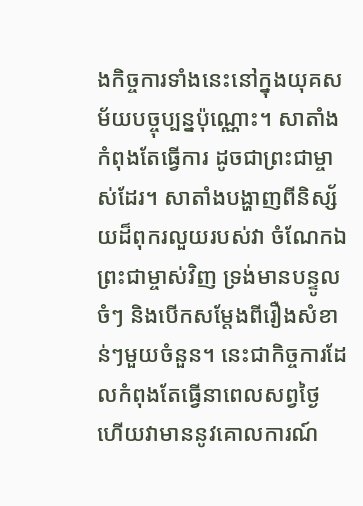ងកិច្ចការទាំងនេះនៅក្នុងយុគសម័យបច្ចុប្បន្នប៉ុណ្ណោះ។ សាតាំងកំពុងតែធ្វើការ ដូចជាព្រះជាម្ចាស់ដែរ។ សាតាំងបង្ហាញពីនិស្ស័យដ៏ពុករលួយរបស់វា ចំណែកឯព្រះជាម្ចាស់វិញ ទ្រង់មានបន្ទូលចំៗ និងបើកសម្ដែងពីរឿងសំខាន់ៗមួយចំនួន។ នេះជាកិច្ចការដែលកំពុងតែធ្វើនាពេលសព្វថ្ងៃ ហើយវាមាននូវគោលការណ៍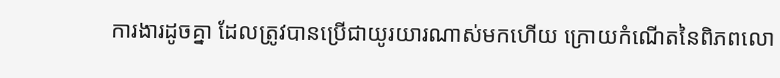ការងារដូចគ្នា ដែលត្រូវបានប្រើជាយូរយារណាស់មកហើយ ក្រោយកំណើតនៃពិភពលោ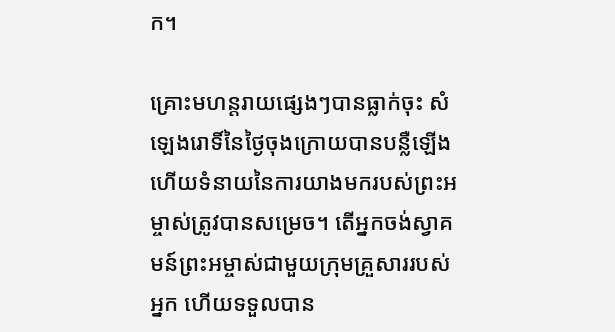ក។

គ្រោះមហន្តរាយផ្សេងៗបានធ្លាក់ចុះ សំឡេងរោទិ៍នៃថ្ងៃចុងក្រោយបានបន្លឺឡើង ហើយទំនាយនៃការយាងមករបស់ព្រះអម្ចាស់ត្រូវបានសម្រេច។ តើអ្នកចង់ស្វាគមន៍ព្រះអម្ចាស់ជាមួយក្រុមគ្រួសាររបស់អ្នក ហើយទទួលបាន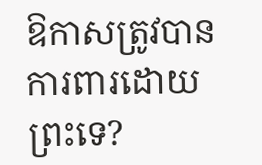ឱកាសត្រូវបានការពារដោយព្រះទេ?